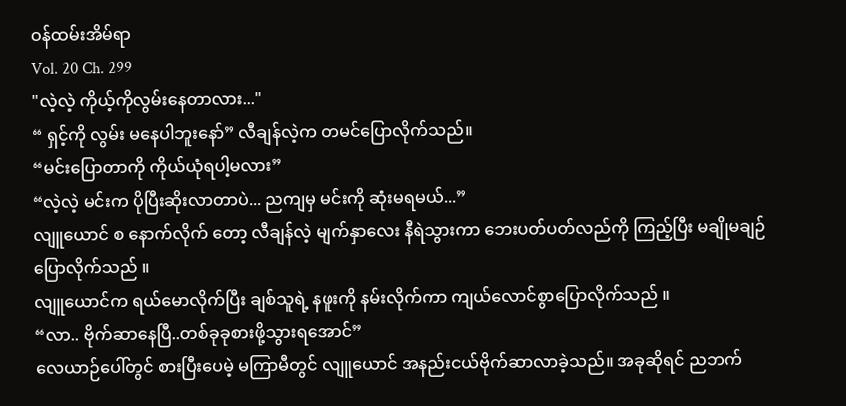ဝန်ထမ်းအိမ်ရာ
Vol. 20 Ch. 299
"လဲ့လဲ့ ကိုယ့်ကိုလွမ်းနေတာလား..."
“ ရှင့်ကို လွမ်း မနေပါဘူးနော်” လီချန်လဲ့က တမင်ပြောလိုက်သည်။
“မင်းပြောတာကို ကိုယ်ယုံရပါ့မလား”
“လဲ့လဲ့ မင်းက ပိုပြီးဆိုးလာတာပဲ... ညကျမှ မင်းကို ဆုံးမရမယ်...”
လျူယောင် စ နောက်လိုက် တော့ လီချန်လဲ့ မျက်နှာလေး နီရဲသွားကာ ဘေးပတ်ပတ်လည်ကို ကြည့်ပြီး မချိုမချဉ်ပြောလိုက်သည် ။
လျူယောင်က ရယ်မောလိုက်ပြီး ချစ်သူရဲ့ နဖူးကို နမ်းလိုက်ကာ ကျယ်လောင်စွာပြောလိုက်သည် ။
“လာ.. ဗိုက်ဆာနေပြီ..တစ်ခုခုစားဖို့သွားရအောင်”
လေယာဉ်ပေါ်တွင် စားပြီးပေမဲ့ မကြာမီတွင် လျူယောင် အနည်းငယ်ဗိုက်ဆာလာခဲ့သည်။ အခုဆိုရင် ညဘက်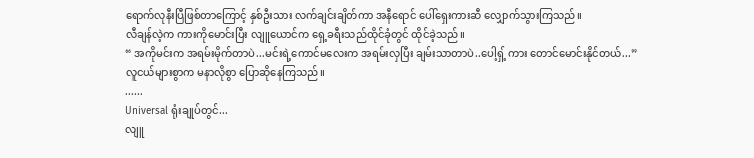ရောက်လုနီးပြီဖြစ်တာကြောင့် နှစ်ဦးသား လက်ချင်းချိတ်ကာ အနီရောင် ပေါ်ရှေးကားဆီ လျှောက်သွားကြသည်။
လီချန်လဲ့က ကားကိုမောင်းပြီး လျူယောင်က ရှေ့ခရီးသည်ထိုင်ခုံတွင် ထိုင်ခဲ့သည်။
“ အကိုမင်းက အရမ်းမိုက်တာပဲ...မင်းရဲ့ကောင်မလေးက အရမ်းလှပြီး ချမ်းသာတာပဲ..ပေါ့ရှ့် ကား တောင်မောင်းနိုင်တယ်...”
လူငယ်များစွာက မနာလိုစွာ ပြောဆိုနေကြသည်။
......
Universal ရုံးချုပ်တွင်...
လျူ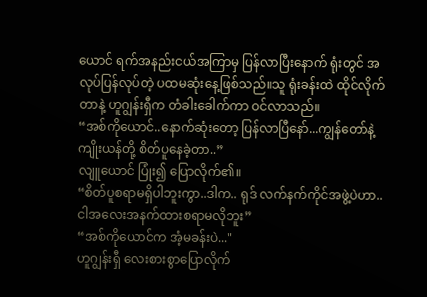ယောင် ရက်အနည်းငယ်အကြာမှ ပြန်လာပြီးနောက် ရုံးတွင် အလုပ်ပြန်လုပ်တဲ့ ပထမဆုံးနေ့ဖြစ်သည်။သူ ရုံးခန်းထဲ ထိုင်လိုက်တာနဲ့ ဟူဂျွန်းရှီက တံခါးခေါက်ကာ ဝင်လာသည်။
“အစ်ကိုယောင်..နောက်ဆုံးတော့ ပြန်လာပြီနော်...ကျွန်တော်နဲ့ ကျိုးယန်တို့ စိတ်ပူနေခဲ့တာ..”
လျူယောင် ပြုံး၍ ပြောလိုက်၏။
“စိတ်ပူစရာမရှိပါဘူးကွာ..ဒါက.. ရုဒ် လက်နက်ကိုင်အဖွဲ့ပဲဟာ.. ငါအလေးအနက်ထားစရာမလိုဘူး”
“အစ်ကိုယောင်က အံ့မခန်းပဲ..."
ဟူဂျွန်းရှီ လေးစားစွာပြောလိုက်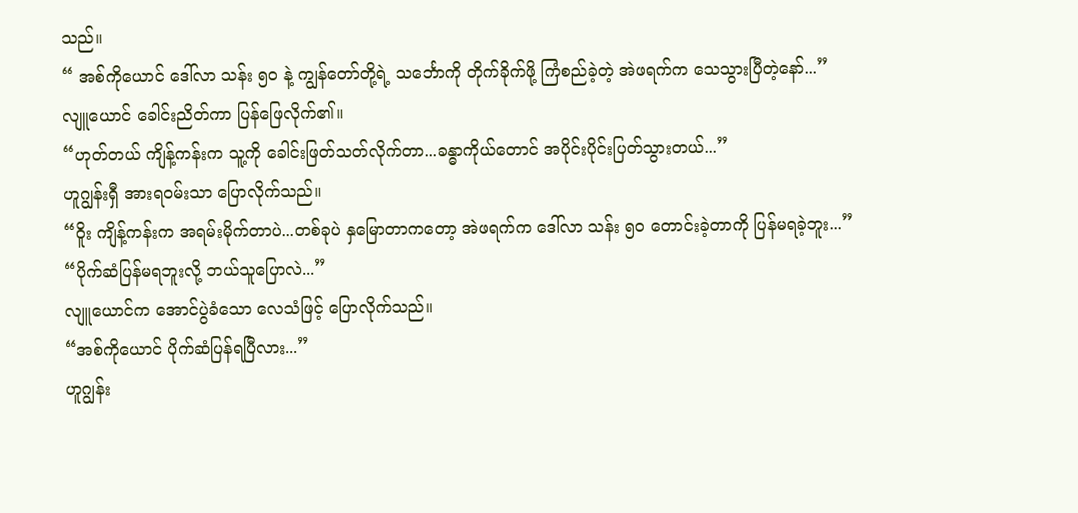သည်။
“ အစ်ကိုယောင် ဒေါ်လာ သန်း ၅၀ နဲ့ ကျွန်တော်တို့ရဲ့ သင်္ဘောကို တိုက်ခိုက်ဖို့ ကြံစည်ခဲ့တဲ့ အဲဖရက်က သေသွားပြီတဲ့နော်...”
လျူယောင် ခေါင်းညိတ်ကာ ပြန်ဖြေလိုက်၏။
“ဟုတ်တယ် ကျိန့်ကန်းက သူ့ကို ခေါင်းဖြတ်သတ်လိုက်တာ...ခန္ဓာကိုယ်တောင် အပိုင်းပိုင်းပြတ်သွားတယ်...”
ဟူဂျွန်းရှီ အားရဝမ်းသာ ပြောလိုက်သည်။
“ဝိူး ကျိန့်ကန်းက အရမ်းမိုက်တာပဲ...တစ်ခုပဲ နှမြောတာကတော့ အဲဖရက်က ဒေါ်လာ သန်း ၅၀ တောင်းခဲ့တာကို ပြန်မရခဲ့ဘူး...”
“ပိုက်ဆံပြန်မရဘူးလို့ ဘယ်သူပြောလဲ...”
လျူယောင်က အောင်ပွဲခံသော လေသံဖြင့် ပြောလိုက်သည်။
“အစ်ကိုယောင် ပိုက်ဆံပြန်ရပြီလား...”
ဟူဂျွန်း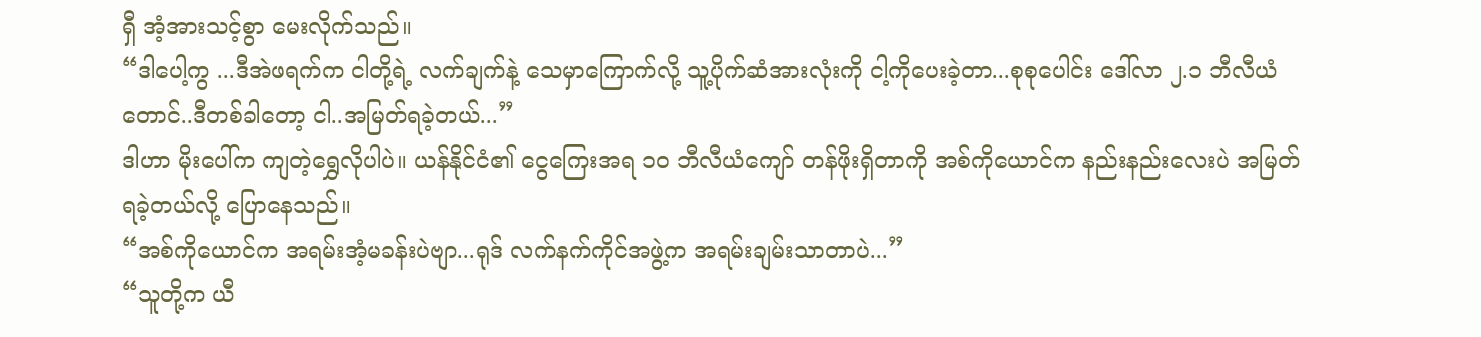ရှီ အံ့အားသင့်စွာ မေးလိုက်သည်။
“ဒါပေါ့ကွ ...ဒီအဲဖရက်က ငါတို့ရဲ့ လက်ချက်နဲ့ သေမှာကြောက်လို့ သူ့ပိုက်ဆံအားလုံးကို ငါ့ကိုပေးခဲ့တာ...စုစုပေါင်း ဒေါ်လာ ၂.၁ ဘီလီယံတောင်..ဒီတစ်ခါတော့ ငါ..အမြတ်ရခဲ့တယ်...”
ဒါဟာ မိုးပေါ်က ကျတဲ့ရွှေလိုပါပဲ။ ယန်နိုင်ငံ၏ ငွေကြေးအရ ၁၀ ဘီလီယံကျော် တန်ဖိုးရှိတာကို အစ်ကိုယောင်က နည်းနည်းလေးပဲ အမြတ်ရခဲ့တယ်လို့ ပြောနေသည်။
“အစ်ကိုယောင်က အရမ်းအံ့မခန်းပဲဗျာ...ရုဒ် လက်နက်ကိုင်အဖွဲ့က အရမ်းချမ်းသာတာပဲ...”
“သူတို့က ယီ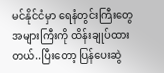မင်နိုင်ငံမှာ ရေနံတွင်းကြီးတွေ အများကြီးကို ထိန်းချုပ်ထားတယ်..ပြီးတော့ ပြန်ပေးဆွဲ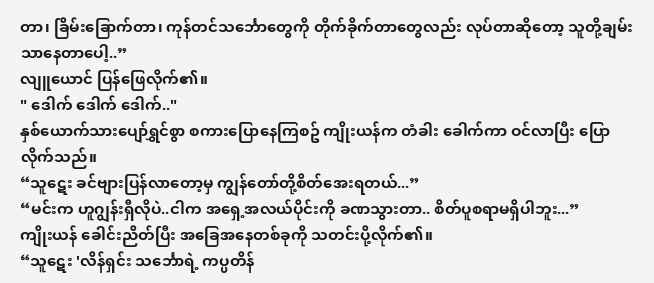တာ၊ ခြိမ်းခြောက်တာ၊ ကုန်တင်သင်္ဘောတွေကို တိုက်ခိုက်တာတွေလည်း လုပ်တာဆိုတော့ သူတို့ချမ်းသာနေတာပေါ့..”
လျူယောင် ပြန်ဖြေလိုက်၏။
" ဒေါက် ဒေါက် ဒေါက်.."
နှစ်ယောက်သားပျော်ရွှင်စွာ စကားပြောနေကြစဥ် ကျိုးယန်က တံခါး ခေါက်ကာ ဝင်လာပြီး ပြောလိုက်သည်။
“သူဋေး ခင်ဗျားပြန်လာတော့မှ ကျွန်တော်တို့စိတ်အေးရတယ်...”
“မင်းက ဟူဂျွန်းရှီလိုပဲ..ငါက အရှေ့အလယ်ပိုင်းကို ခဏသွားတာ.. စိတ်ပူစရာမရှိပါဘူး...”
ကျိုးယန် ခေါင်းညိတ်ပြီး အခြေအနေတစ်ခုကို သတင်းပို့လိုက်၏။
“သူဋေး 'လိန်ရှင်း သင်္ဘောရဲ့ ကပ္ပတိန်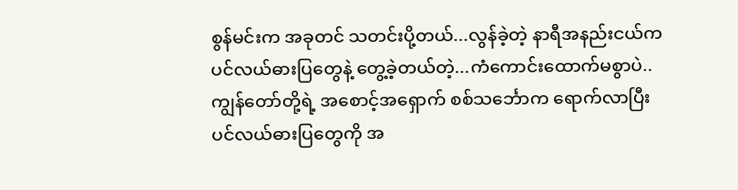စွန်မင်းက အခုတင် သတင်းပို့တယ်...လွန်ခဲ့တဲ့ နာရီအနည်းငယ်က ပင်လယ်ဓားပြတွေနဲ့ တွေ့ခဲ့တယ်တဲ့...ကံကောင်းထောက်မစွာပဲ..ကျွန်တော်တို့ရဲ့ အစောင့်အရှောက် စစ်သင်္ဘောက ရောက်လာပြီး ပင်လယ်ဓားပြတွေကို အ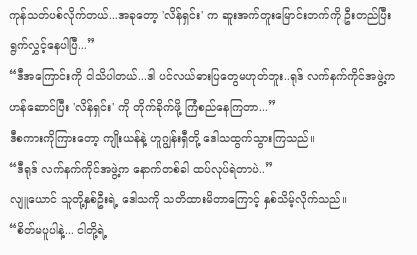ကုန်သတ်ပစ်လိုက်တယ်...အခုတော့ 'လိန်ရှင်း' က ဆူးအက်တူးမြောင်းဘက်ကို ဦးတည်ပြီး ရွက်လွှင့်နေပါပြီ...”
“ဒီအကြောင်းကို ငါသိပါတယ်...ဒါ ပင်လယ်ဓားပြတွေမဟုတ်ဘူး..ရုဒ် လက်နက်ကိုင်အဖွဲ့က ဟန်ဆောင်ပြီး 'လိန်ရှင်း' ကို တိုက်ခိုက်ဖို့ ကြံစည်နေကြတာ...”
ဒီစကားကိုကြားတော့ ကျိုးယန်နဲ့ ဟူဂျွန်းရှီတို့ ဒေါသထွက်သွားကြသည်။
“ဒီရုဒ် လက်နက်ကိုင်အဖွဲ့က နောက်တစ်ခါ ထပ်လုပ်ရဲတာပဲ..”
လျူယောင် သူတို့နှစ်ဦးရဲ့ ဒေါသကို သတိထားမိတာကြောင့် နှစ်သိမ့်လိုက်သည်။
“စိတ်မပူပါနဲ့... ငါတို့ရဲ့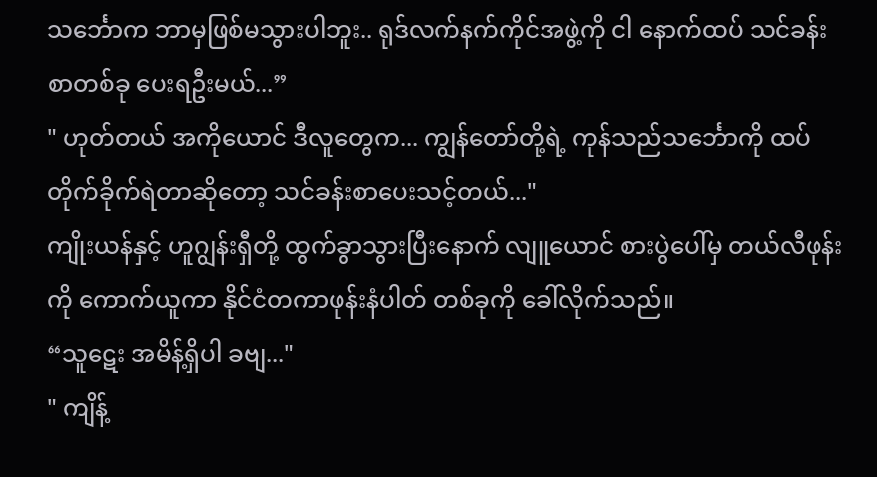သင်္ဘောက ဘာမှဖြစ်မသွားပါဘူး.. ရုဒ်လက်နက်ကိုင်အဖွဲ့ကို ငါ နောက်ထပ် သင်ခန်းစာတစ်ခု ပေးရဦးမယ်...”
" ဟုတ်တယ် အကိုယောင် ဒီလူတွေက... ကျွန်တော်တို့ရဲ့ ကုန်သည်သင်္ဘောကို ထပ်တိုက်ခိုက်ရဲတာဆိုတော့ သင်ခန်းစာပေးသင့်တယ်..."
ကျိုးယန်နှင့် ဟူဂျွန်းရှီတို့ ထွက်ခွာသွားပြီးနောက် လျူယောင် စားပွဲပေါ်မှ တယ်လီဖုန်းကို ကောက်ယူကာ နိုင်ငံတကာဖုန်းနံပါတ် တစ်ခုကို ခေါ်လိုက်သည်။
“သူဋေး အမိန့်ရှိပါ ခဗျ..."
" ကျိန့်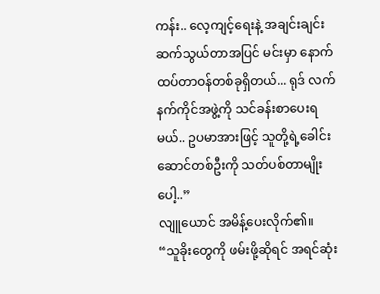ကန်း.. လေ့ကျင့်ရေးနဲ့ အချင်းချင်းဆက်သွယ်တာအပြင် မင်းမှာ နောက်ထပ်တာဝန်တစ်ခုရှိတယ်... ရုဒ် လက်နက်ကိုင်အဖွဲ့ကို သင်ခန်းစာပေးရမယ်.. ဥပမာအားဖြင့် သူတို့ရဲ့ခေါင်းဆောင်တစ်ဦးကို သတ်ပစ်တာမျိုးပေါ့..”
လျူယောင် အမိန့်ပေးလိုက်၏။
“သူခိုးတွေကို ဖမ်းဖို့ဆိုရင် အရင်ဆုံး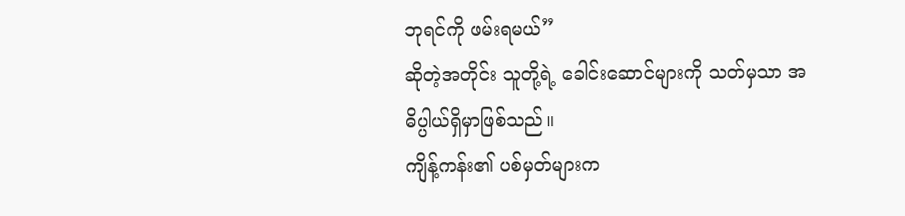ဘုရင်ကို ဖမ်းရမယ်”
ဆိုတဲ့အတိုင်း သူတို့ရဲ့ ခေါင်းဆောင်များကို သတ်မှသာ အဓိပ္ပါယ်ရှိမှာဖြစ်သည်။
ကျိန့်ကန်း၏ ပစ်မှတ်များက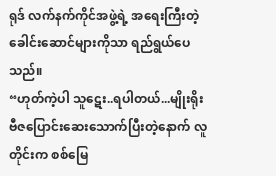ရုဒ် လက်နက်ကိုင်အဖွဲ့ရဲ့ အရေးကြီးတဲ့ခေါင်းဆောင်များကိုသာ ရည်ရွယ်ပေသည်။
“ဟုတ်ကဲ့ပါ သူဋေး..ရပါတယ်...မျိုးရိုးဗီဇပြောင်းဆေးသောက်ပြီးတဲ့နောက် လူတိုင်းက စစ်မြေ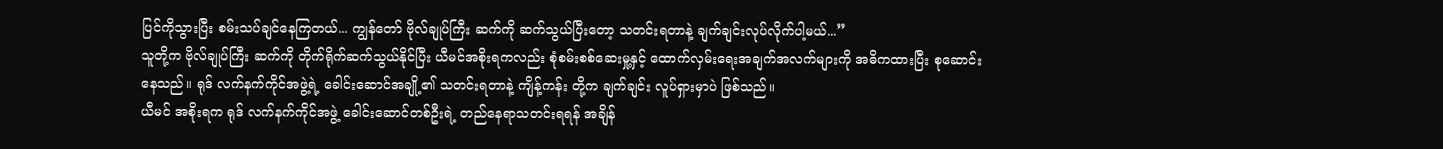ပြင်ကိုသွားပြီး စမ်းသပ်ချင်နေကြတယ်... ကျွန်တော် ဗိုလ်ချုပ်ကြီး ဆက်ကို ဆက်သွယ်ပြီးတော့ သတင်းရတာနဲ့ ချက်ချင်းလုပ်လိုက်ပါ့မယ်...”
သူတို့က ဗိုလ်ချုပ်ကြီး ဆက်ကို တိုက်ရိုက်ဆက်သွယ်နိုင်ပြီး ယီမင်အစိုးရကလည်း စုံစမ်းစစ်ဆေးမှု့နှင့် ထောက်လှမ်းရေးအချက်အလက်များကို အဓိကထားပြီး စုဆောင်းနေသည်။ ရုဒ် လက်နက်ကိုင်အဖွဲ့ရဲ့ ခေါင်းဆောင်အချို့၏ သတင်းရတာနဲ့ ကျိန့်ကန်း တို့က ချက်ချင်း လူပ်ရှားမှာပဲ ဖြစ်သည်။
ယီမင် အစိုးရက ရုဒ် လက်နက်ကိုင်အဖွဲ့ ခေါင်းဆောင်တစ်ဦးရဲ့ တည်နေရာသတင်းရရန် အချိန်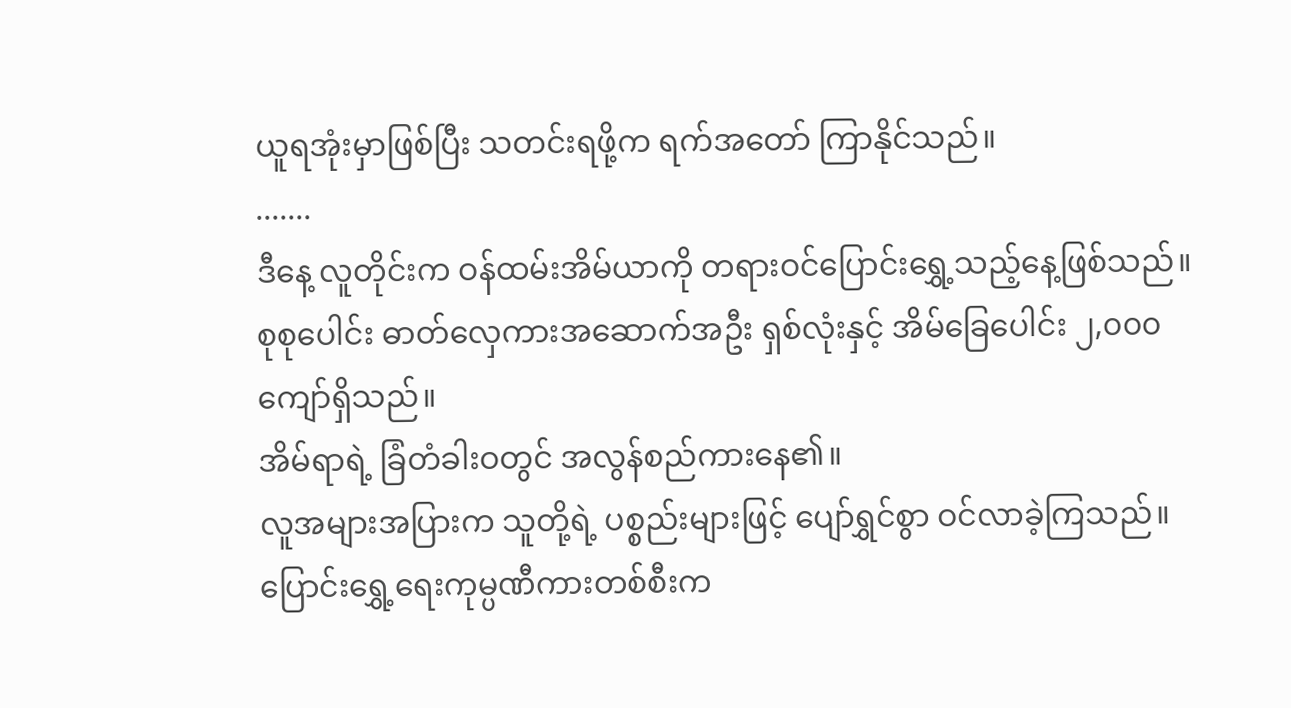ယူရအုံးမှာဖြစ်ပြီး သတင်းရဖို့က ရက်အတော် ကြာနိုင်သည်။
.......
ဒီနေ့ လူတိုင်းက ဝန်ထမ်းအိမ်ယာကို တရားဝင်ပြောင်းရွှေ့သည့်နေ့ဖြစ်သည်။ စုစုပေါင်း ဓာတ်လှေကားအဆောက်အဦး ရှစ်လုံးနှင့် အိမ်ခြေပေါင်း ၂,၀၀၀ ကျော်ရှိသည်။
အိမ်ရာရဲ့ ခြံတံခါးဝတွင် အလွန်စည်ကားနေ၏။
လူအများအပြားက သူတို့ရဲ့ ပစ္စည်းများဖြင့် ပျော်ရွှင်စွာ ဝင်လာခဲ့ကြသည်။
ပြောင်းရွှေ့ရေးကုမ္ပဏီကားတစ်စီးက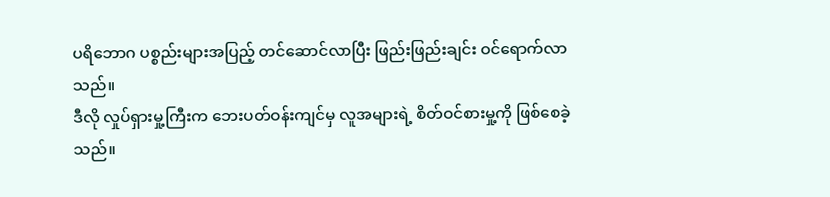ပရိဘောဂ ပစ္စည်းများအပြည့် တင်ဆောင်လာပြီး ဖြည်းဖြည်းချင်း ဝင်ရောက်လာသည်။
ဒီလို လှုပ်ရှားမှု့ကြီးက ဘေးပတ်ဝန်းကျင်မှ လူအများရဲ့ စိတ်ဝင်စားမှု့ကို ဖြစ်စေခဲ့သည်။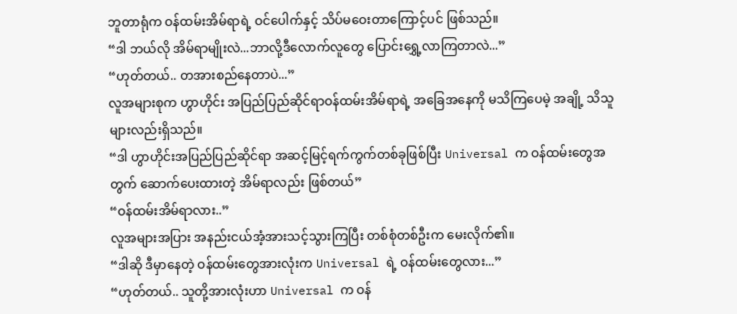ဘူတာရုံက ဝန်ထမ်းအိမ်ရာရဲ့ ဝင်ပေါက်နှင့် သိပ်မဝေးတာကြောင့်ပင် ဖြစ်သည်။
“ဒါ ဘယ်လို အိမ်ရာမျိုးလဲ...ဘာလို့ဒီလောက်လူတွေ ပြောင်းရွှေ့လာကြတာလဲ...”
“ဟုတ်တယ်.. တအားစည်နေတာပဲ...”
လူအများစုက ဟွာဟိုင်း အပြည်ပြည်ဆိုင်ရာဝန်ထမ်းအိမ်ရာရဲ့ အခြေအနေကို မသိကြပေမဲ့ အချို့ သိသူများလည်းရှိသည်။
“ဒါ ဟွာဟိုင်းအပြည်ပြည်ဆိုင်ရာ အဆင့်မြင့်ရက်ကွက်တစ်ခုဖြစ်ပြီး Universal က ဝန်ထမ်းတွေအတွက် ဆောက်ပေးထားတဲ့ အိမ်ရာလည်း ဖြစ်တယ်”
“ဝန်ထမ်းအိမ်ရာလား..”
လူအများအပြား အနည်းငယ်အံ့အားသင့်သွားကြပြီး တစ်စုံတစ်ဦးက မေးလိုက်၏။
“ဒါဆို ဒီမှာနေတဲ့ ဝန်ထမ်းတွေအားလုံးက Universal ရဲ့ ဝန်ထမ်းတွေလား...”
“ဟုတ်တယ်.. သူတို့အားလုံးဟာ Universal က ဝန်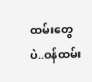ထမ်းတွေပဲ..ဝန်ထမ်း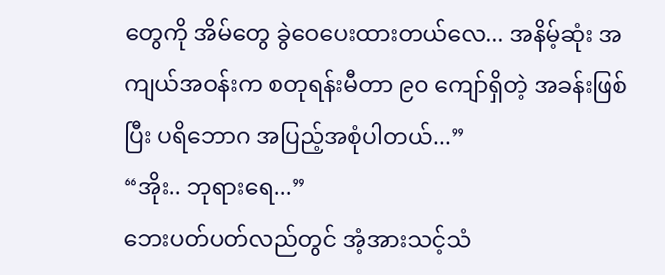တွေကို အိမ်တွေ ခွဲဝေပေးထားတယ်လေ... အနိမ့်ဆုံး အကျယ်အဝန်းက စတုရန်းမီတာ ၉၀ ကျော်ရှိတဲ့ အခန်းဖြစ်ပြီး ပရိဘောဂ အပြည့်အစုံပါတယ်...”
“အိုး.. ဘုရားရေ...”
ဘေးပတ်ပတ်လည်တွင် အံ့အားသင့်သံ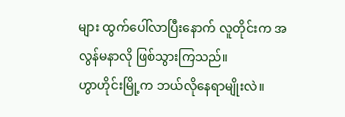များ ထွက်ပေါ်လာပြီးနောက် လူတိုင်းက အလွန်မနာလို ဖြစ်သွားကြသည်။
ဟွာဟိုင်းမြို့က ဘယ်လိုနေရာမျိုးလဲ။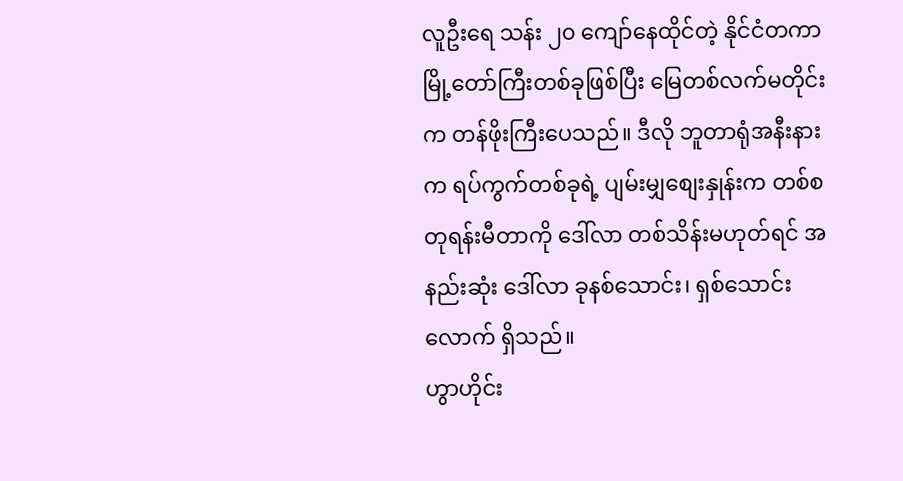လူဦးရေ သန်း ၂၀ ကျော်နေထိုင်တဲ့ နိုင်ငံတကာမြို့တော်ကြီးတစ်ခုဖြစ်ပြီး မြေတစ်လက်မတိုင်းက တန်ဖိုးကြီးပေသည်။ ဒီလို ဘူတာရုံအနီးနားက ရပ်ကွက်တစ်ခုရဲ့ ပျမ်းမျှစျေးနှုန်းက တစ်စတုရန်းမီတာကို ဒေါ်လာ တစ်သိန်းမဟုတ်ရင် အနည်းဆုံး ဒေါ်လာ ခုနစ်သောင်း၊ ရှစ်သောင်းလောက် ရှိသည်။
ဟွာဟိုင်း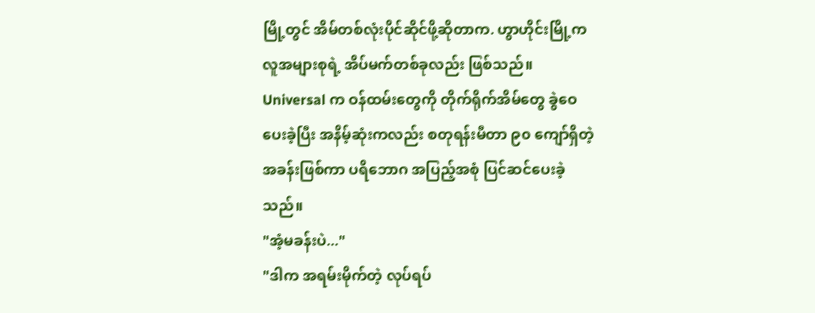မြို့တွင် အိမ်တစ်လုံးပိုင်ဆိုင်ဖို့ဆိုတာက. ဟွာဟိုင်းမြို့က လူအများစုရဲ့ အိပ်မက်တစ်ခုလည်း ဖြစ်သည်။
Universal က ဝန်ထမ်းတွေကို တိုက်ရိုက်အိမ်တွေ ခွဲဝေပေးခဲ့ပြီး အနိမ့်ဆုံးကလည်း စတုရန်းမီတာ ၉၀ ကျော်ရှိတဲ့ အခန်းဖြစ်ကာ ပရိဘောဂ အပြည့်အစုံ ပြင်ဆင်ပေးခဲ့သည်။
"အံ့မခန်းပဲ..."
"ဒါက အရမ်းမိုက်တဲ့ လုပ်ရပ်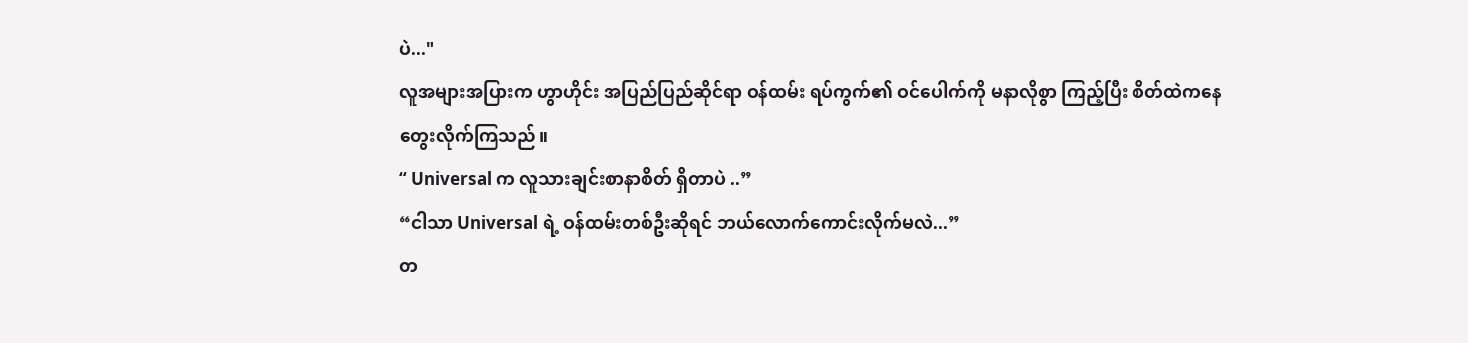ပဲ..."
လူအများအပြားက ဟွာဟိုင်း အပြည်ပြည်ဆိုင်ရာ ဝန်ထမ်း ရပ်ကွက်၏ ဝင်ပေါက်ကို မနာလိုစွာ ကြည့်ပြီး စိတ်ထဲကနေ တွေးလိုက်ကြသည်။
“ Universal က လူသားချင်းစာနာစိတ် ရှိတာပဲ ..”
“ငါသာ Universal ရဲ့ ဝန်ထမ်းတစ်ဦးဆိုရင် ဘယ်လောက်ကောင်းလိုက်မလဲ...”
တ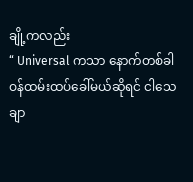ချို့ကလည်း
“ Universal ကသာ နောက်တစ်ခါ ဝန်ထမ်းထပ်ခေါ်မယ်ဆိုရင် ငါသေချာ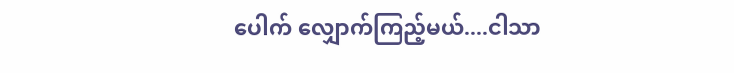ပေါက် လျှောက်ကြည့်မယ်....ငါသာ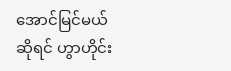အောင်မြင်မယ်ဆိုရင် ဟွာဟိုင်း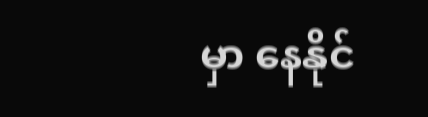မှာ နေနိုင်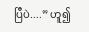ပြီပဲ....” ဟူ၍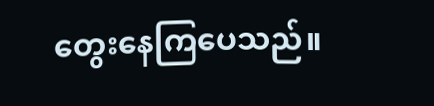တွေးနေကြပေသည်။